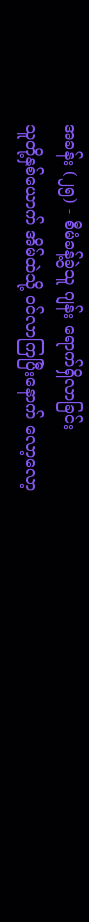အခန်း (၂၅) - စီမံခန့်ခွဲသူ ဂျန်း ရောက်ရှိလာခြင်း
သူတို့နှစ်ယောက် အိမ်ထဲသို့ ဝင်လာကြပြီးနောက် လော့လော့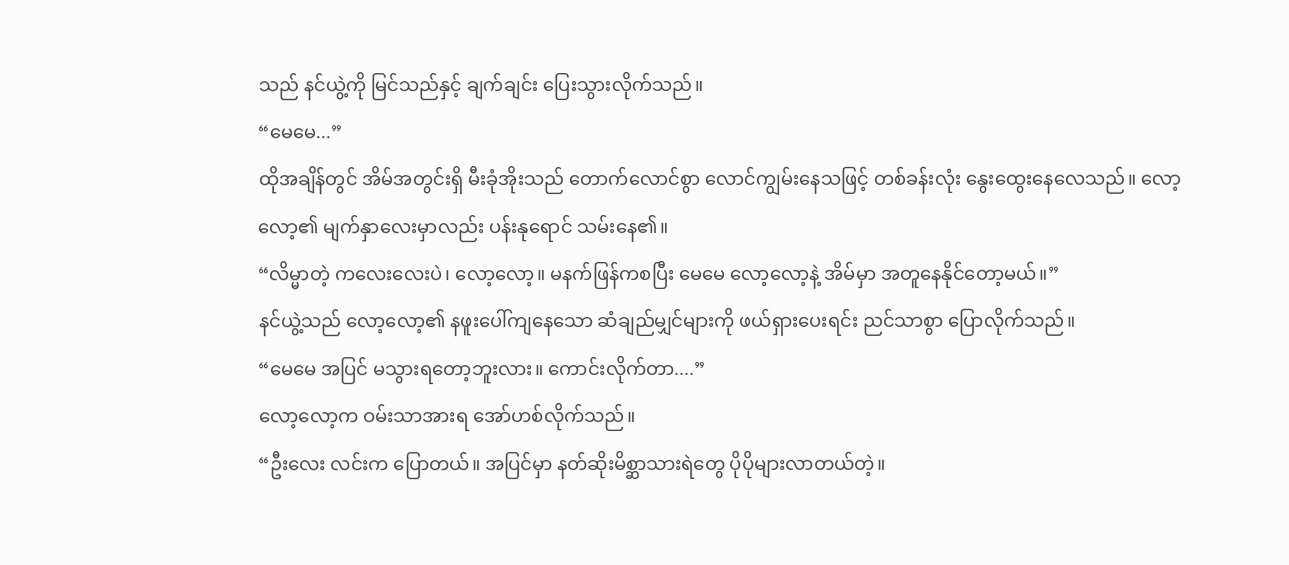သည် နင်ယွဲ့ကို မြင်သည်နှင့် ချက်ချင်း ပြေးသွားလိုက်သည်။
“မေမေ...”
ထိုအချိန်တွင် အိမ်အတွင်းရှိ မီးခုံအိုးသည် တောက်လောင်စွာ လောင်ကျွမ်းနေသဖြင့် တစ်ခန်းလုံး နွေးထွေးနေလေသည်။ လော့လော့၏ မျက်နှာလေးမှာလည်း ပန်းနုရောင် သမ်းနေ၏။
“လိမ္မာတဲ့ ကလေးလေးပဲ၊ လော့လော့။ မနက်ဖြန်ကစပြီး မေမေ လော့လော့နဲ့ အိမ်မှာ အတူနေနိုင်တော့မယ်။”
နင်ယွဲ့သည် လော့လော့၏ နဖူးပေါ်ကျနေသော ဆံချည်မျှင်များကို ဖယ်ရှားပေးရင်း ညင်သာစွာ ပြောလိုက်သည်။
“မေမေ အပြင် မသွားရတော့ဘူးလား။ ကောင်းလိုက်တာ....”
လော့လော့က ဝမ်းသာအားရ အော်ဟစ်လိုက်သည်။
“ဦးလေး လင်းက ပြောတယ်။ အပြင်မှာ နတ်ဆိုးမိစ္ဆာသားရဲတွေ ပိုပိုများလာတယ်တဲ့။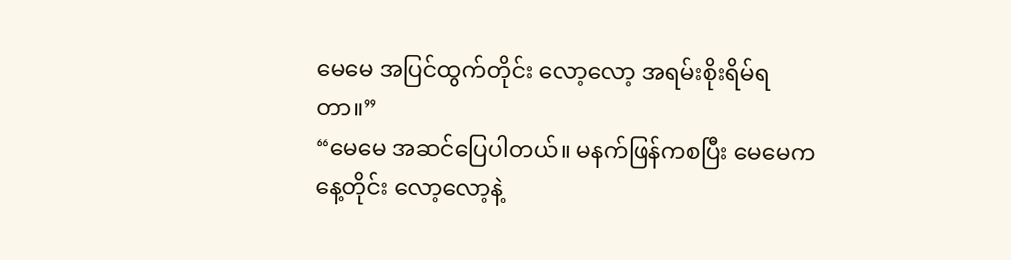မေမေ အပြင်ထွက်တိုင်း လော့လော့ အရမ်းစိုးရိမ်ရတာ။”
“မေမေ အဆင်ပြေပါတယ်။ မနက်ဖြန်ကစပြီး မေမေက နေ့တိုင်း လော့လော့နဲ့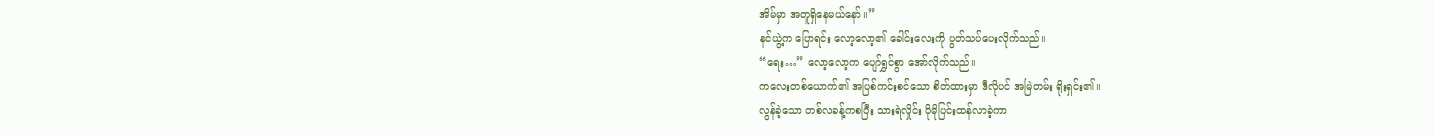အိမ်မှာ အတူရှိနေမယ်နော်။”
နင်ယွဲ့က ပြောရင်း လော့လော့၏ ခေါင်းလေးကို ပွတ်သပ်ပေးလိုက်သည်။
“ရေး…” လော့လော့က ပျော်ရွှင်စွာ အော်လိုက်သည်။
ကလေးတစ်ယောက်၏ အပြစ်ကင်းစင်သော စိတ်ထားမှာ ဒီလိုပင် အမြဲတမ်း ရိုးရှင်း၏။
လွန်ခဲ့သော တစ်လခန့်ကစပြီး သားရဲလှိုင်း ပိုမိုပြင်းထန်လာခဲ့ကာ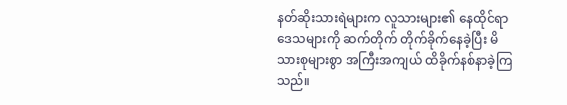နတ်ဆိုးသားရဲများက လူသားများ၏ နေထိုင်ရာဒေသများကို ဆက်တိုက် တိုက်ခိုက်နေခဲ့ပြီး မိသားစုများစွာ အကြီးအကျယ် ထိခိုက်နစ်နာခဲ့ကြသည်။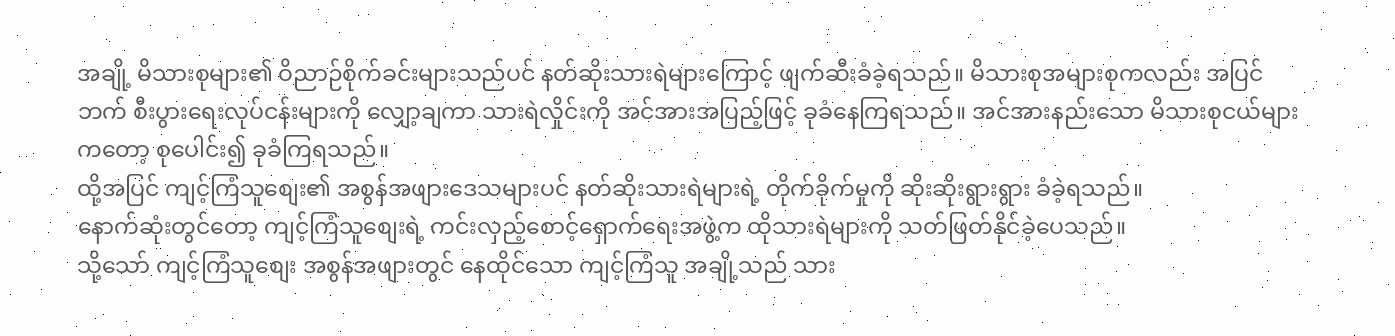အချို့ မိသားစုများ၏ ဝိညာဉ်စိုက်ခင်းများသည်ပင် နတ်ဆိုးသားရဲများကြောင့် ဖျက်ဆီးခံခဲ့ရသည်။ မိသားစုအများစုကလည်း အပြင်ဘက် စီးပွားရေးလုပ်ငန်းများကို လျှော့ချကာ သားရဲလှိုင်းကို အင်အားအပြည့်ဖြင့် ခုခံနေကြရသည်။ အင်အားနည်းသော မိသားစုငယ်များကတော့ စုပေါင်း၍ ခုခံကြရသည်။
ထို့အပြင် ကျင့်ကြံသူစျေး၏ အစွန်အဖျားဒေသများပင် နတ်ဆိုးသားရဲများရဲ့ တိုက်ခိုက်မှုကို ဆိုးဆိုးရွားရွား ခံခဲ့ရသည်။
နောက်ဆုံးတွင်တော့ ကျင့်ကြံသူစျေးရဲ့ ကင်းလှည့်စောင့်ရှောက်ရေးအဖွဲ့က ထိုသားရဲများကို သတ်ဖြတ်နိုင်ခဲ့ပေသည်။
သို့သော် ကျင့်ကြံသူစျေး အစွန်အဖျားတွင် နေထိုင်သော ကျင့်ကြံသူ အချို့သည် သား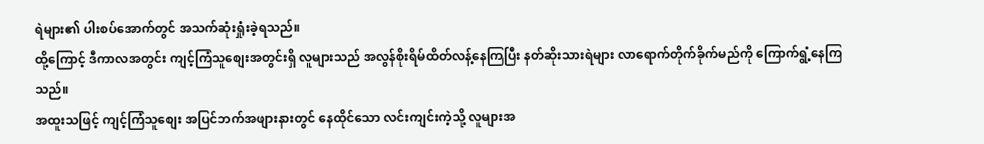ရဲများ၏ ပါးစပ်အောက်တွင် အသက်ဆုံးရှုံးခဲ့ရသည်။
ထို့ကြောင့် ဒီကာလအတွင်း ကျင့်ကြံသူစျေးအတွင်းရှိ လူများသည် အလွန်စိုးရိမ်ထိတ်လန့်နေကြပြီး နတ်ဆိုးသားရဲများ လာရောက်တိုက်ခိုက်မည်ကို ကြောက်ရွံ့နေကြသည်။
အထူးသဖြင့် ကျင့်ကြံသူစျေး အပြင်ဘက်အဖျားနားတွင် နေထိုင်သော လင်းကျင်းကဲ့သို့ လူများအ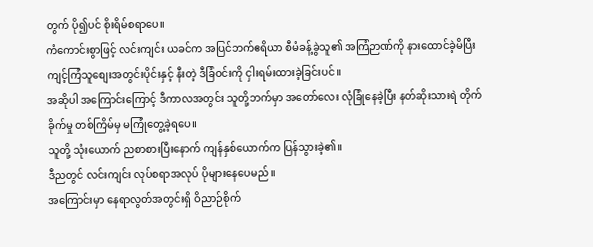တွက် ပို၍ပင် စိုးရိမ်စရာပေ။
ကံကောင်းစွာဖြင့် လင်းကျင်း ယခင်က အပြင်ဘက်ဧရိယာ စီမံခန့်ခွဲသူ၏ အကြံဉာဏ်ကို နားထောင်ခဲ့မိပြီး ကျင့်ကြံသူစျေးအတွင်းပိုင်းနှင့် နီးတဲ့ ဒီခြံဝင်းကို ငှါးရမ်းထားခဲ့ခြင်းပင်။
အဆိုပါ အကြောင်းကြောင့် ဒီကာလအတွင်း သူတို့ဘက်မှာ အတော်လေး လုံခြုံနေခဲ့ပြီး နတ်ဆိုးသားရဲ တိုက်ခိုက်မှု တစ်ကြိမ်မှ မကြုံတွေ့ခဲ့ရပေ။
သူတို့ သုံးယောက် ညစာစားပြီးနောက် ကျန်နှစ်ယောက်က ပြန်သွားခဲ့၏။
ဒီညတွင် လင်းကျင်း လုပ်စရာအလုပ် ပိုများနေပေမည်။
အကြောင်းမှာ နေရာလွတ်အတွင်းရှိ ဝိညာဉ်စိုက်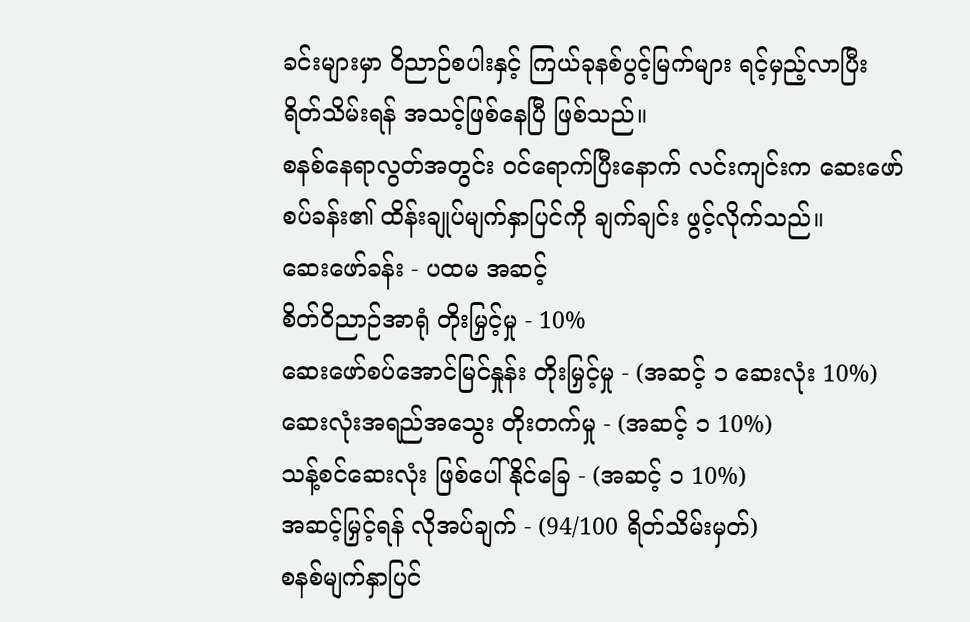ခင်းများမှာ ဝိညာဉ်စပါးနှင့် ကြယ်ခုနစ်ပွင့်မြက်များ ရင့်မှည့်လာပြီး ရိတ်သိမ်းရန် အသင့်ဖြစ်နေပြီ ဖြစ်သည်။
စနစ်နေရာလွတ်အတွင်း ဝင်ရောက်ပြီးနောက် လင်းကျင်းက ဆေးဖော်စပ်ခန်း၏ ထိန်းချုပ်မျက်နှာပြင်ကို ချက်ချင်း ဖွင့်လိုက်သည်။
ဆေးဖော်ခန်း - ပထမ အဆင့်
စိတ်ဝိညာဉ်အာရုံ တိုးမြှင့်မှု - 10%
ဆေးဖော်စပ်အောင်မြင်နှုန်း တိုးမြှင့်မှု - (အဆင့် ၁ ဆေးလုံး 10%)
ဆေးလုံးအရည်အသွေး တိုးတက်မှု - (အဆင့် ၁ 10%)
သန့်စင်ဆေးလုံး ဖြစ်ပေါ်နိုင်ခြေ - (အဆင့် ၁ 10%)
အဆင့်မြှင့်ရန် လိုအပ်ချက် - (94/100 ရိတ်သိမ်းမှတ်)
စနစ်မျက်နှာပြင်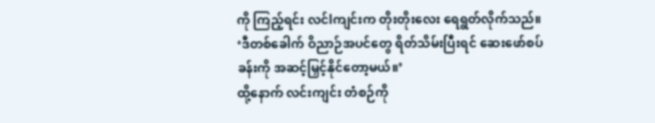ကို ကြည့်ရင်း လင်lကျင်းက တိုးတိုးလေး ရေရွတ်လိုက်သည်။
‘ဒီတစ်ခေါက် ဝိညာဉ်အပင်တွေ ရိတ်သိမ်းပြီးရင် ဆေးဖော်စပ်ခန်းကို အဆင့်မြှင့်နိုင်တော့မယ်။’
ထို့နောက် လင်းကျင်း တံစဉ်ကို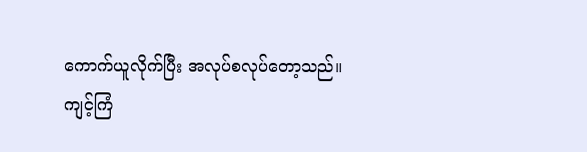ကောက်ယူလိုက်ပြီး အလုပ်စလုပ်တော့သည်။
ကျင့်ကြံ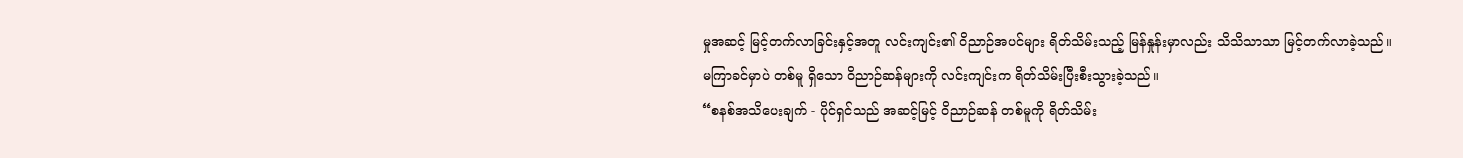မှုအဆင့် မြင့်တက်လာခြင်းနှင့်အတူ လင်းကျင်း၏ ဝိညာဉ်အပင်များ ရိတ်သိမ်းသည့် မြန်နှုန်းမှာလည်း သိသိသာသာ မြင့်တက်လာခဲ့သည်။
မကြာခင်မှာပဲ တစ်မူ ရှိသော ဝိညာဉ်ဆန်များကို လင်းကျင်းက ရိတ်သိမ်းပြီးစီးသွားခဲ့သည်။
“စနစ်အသိပေးချက် - ပိုင်ရှင်သည် အဆင့်မြင့် ဝိညာဉ်ဆန် တစ်မူကို ရိတ်သိမ်း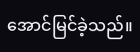အောင်မြင်ခဲ့သည်။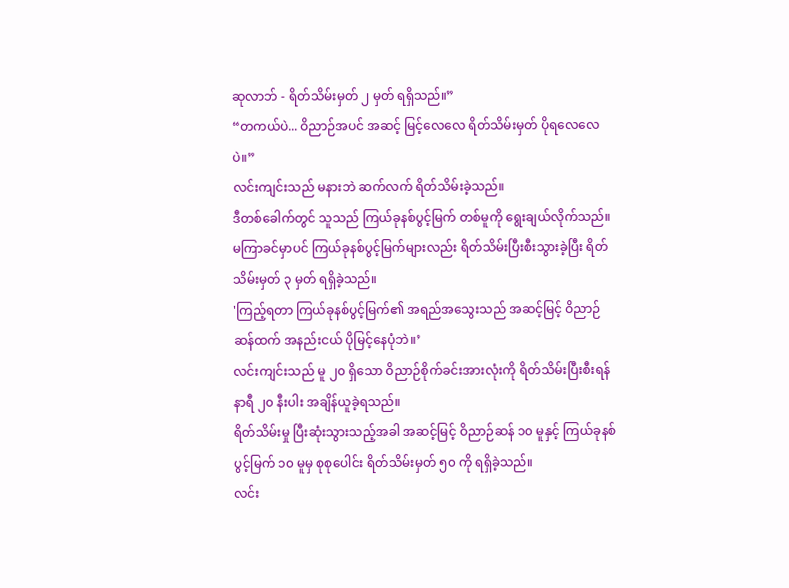ဆုလာဘ် - ရိတ်သိမ်းမှတ် ၂ မှတ် ရရှိသည်။”
“တကယ်ပဲ... ဝိညာဉ်အပင် အဆင့် မြင့်လေလေ ရိတ်သိမ်းမှတ် ပိုရလေလေပဲ။”
လင်းကျင်းသည် မနားဘဲ ဆက်လက် ရိတ်သိမ်းခဲ့သည်။
ဒီတစ်ခေါက်တွင် သူသည် ကြယ်ခုနစ်ပွင့်မြက် တစ်မူကို ရွေးချယ်လိုက်သည်။
မကြာခင်မှာပင် ကြယ်ခုနစ်ပွင့်မြက်များလည်း ရိတ်သိမ်းပြီးစီးသွားခဲ့ပြီး ရိတ်သိမ်းမှတ် ၃ မှတ် ရရှိခဲ့သည်။
'ကြည့်ရတာ ကြယ်ခုနစ်ပွင့်မြက်၏ အရည်အသွေးသည် အဆင့်မြင့် ဝိညာဉ်ဆန်ထက် အနည်းငယ် ပိုမြင့်နေပုံဘဲ။’
လင်းကျင်းသည် မူ ၂၀ ရှိသော ဝိညာဉ်စိုက်ခင်းအားလုံးကို ရိတ်သိမ်းပြီးစီးရန် နာရီ ၂၀ နီးပါး အချိန်ယူခဲ့ရသည်။
ရိတ်သိမ်းမှု ပြီးဆုံးသွားသည့်အခါ အဆင့်မြင့် ဝိညာဉ်ဆန် ၁၀ မူနှင့် ကြယ်ခုနစ်ပွင့်မြက် ၁၀ မူမှ စုစုပေါင်း ရိတ်သိမ်းမှတ် ၅၀ ကို ရရှိခဲ့သည်။
လင်း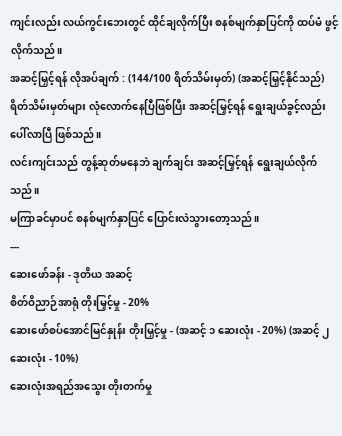ကျင်းလည်း လယ်ကွင်းဘေးတွင် ထိုင်ချလိုက်ပြီး စနစ်မျက်နှာပြင်ကို ထပ်မံ ဖွင့်လိုက်သည်။
အဆင့်မြှင့်ရန် လိုအပ်ချက် : (144/100 ရိတ်သိမ်းမှတ်) (အဆင့်မြှင့်နိုင်သည်)
ရိတ်သိမ်းမှတ်များ လုံလောက်နေပြီဖြစ်ပြီး အဆင့်မြှင့်ရန် ရွေးချယ်ခွင့်လည်း ပေါ်လာပြီ ဖြစ်သည်။
လင်းကျင်းသည် တွန့်ဆုတ်မနေဘဲ ချက်ချင်း အဆင့်မြှင့်ရန် ရွေးချယ်လိုက်သည်။
မကြာခင်မှာပင် စနစ်မျက်နှာပြင် ပြောင်းလဲသွားတော့သည်။
---
ဆေးဖော်ခန်း - ဒုတိယ အဆင့်
စိတ်ဝိညာဉ်အာရုံ တိုးမြှင့်မှု - 20%
ဆေးဖော်စပ်အောင်မြင်နှုန်း တိုးမြှင့်မှု - (အဆင့် ၁ ဆေးလုံး - 20%) (အဆင့် ၂ ဆေးလုံး - 10%)
ဆေးလုံးအရည်အသွေး တိုးတက်မှု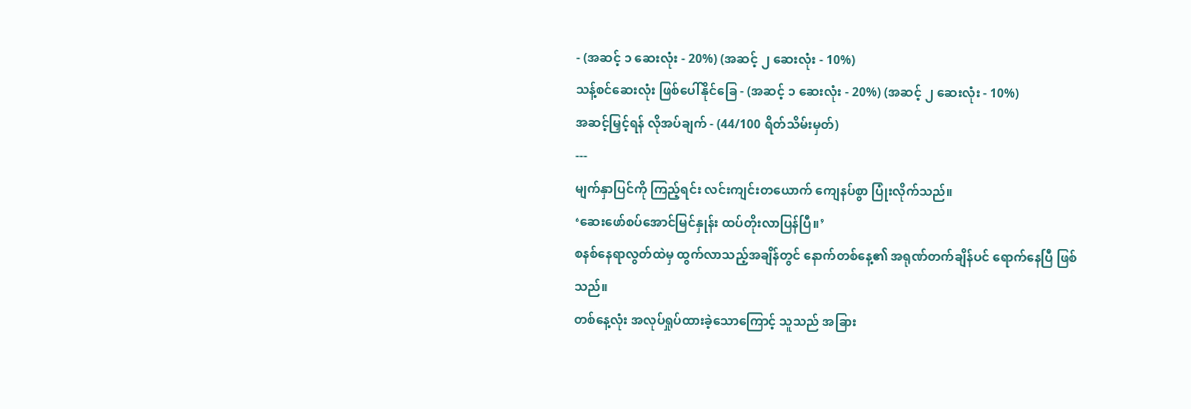- (အဆင့် ၁ ဆေးလုံး - 20%) (အဆင့် ၂ ဆေးလုံး - 10%)
သန့်စင်ဆေးလုံး ဖြစ်ပေါ်နိုင်ခြေ - (အဆင့် ၁ ဆေးလုံး - 20%) (အဆင့် ၂ ဆေးလုံး - 10%)
အဆင့်မြှင့်ရန် လိုအပ်ချက် - (44/100 ရိတ်သိမ်းမှတ်)
---
မျက်နှာပြင်ကို ကြည့်ရင်း လင်းကျင်းတယောက် ကျေနပ်စွာ ပြုံးလိုက်သည်။
‘ဆေးဖော်စပ်အောင်မြင်နှုန်း ထပ်တိုးလာပြန်ပြီ။’
စနစ်နေရာလွတ်ထဲမှ ထွက်လာသည့်အချိန်တွင် နောက်တစ်နေ့၏ အရုဏ်တက်ချိန်ပင် ရောက်နေပြီ ဖြစ်သည်။
တစ်နေ့လုံး အလုပ်ရှုပ်ထားခဲ့သောကြောင့် သူသည် အခြား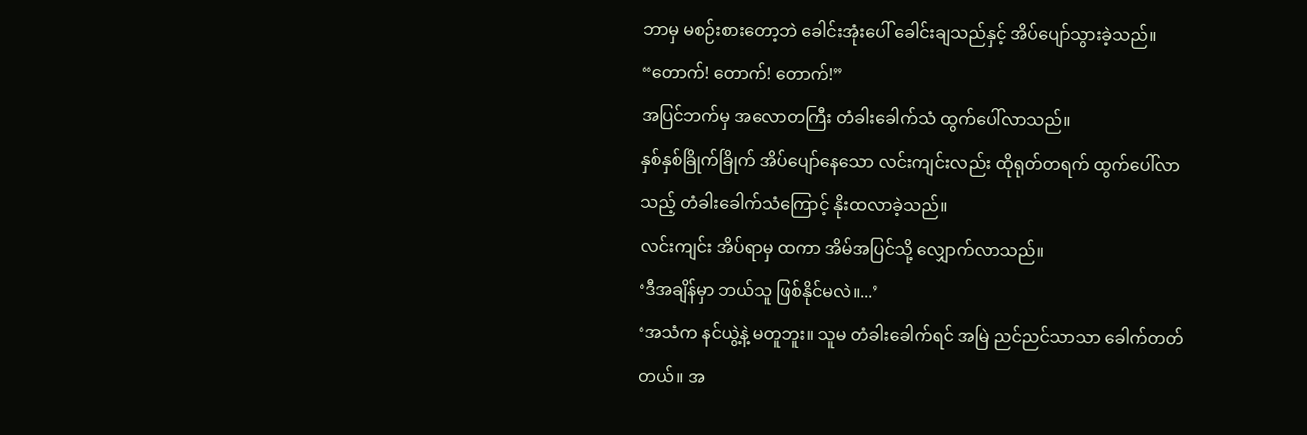ဘာမှ မစဉ်းစားတော့ဘဲ ခေါင်းအုံးပေါ် ခေါင်းချသည်နှင့် အိပ်ပျော်သွားခဲ့သည်။
“တောက်! တောက်! တောက်!”
အပြင်ဘက်မှ အလောတကြီး တံခါးခေါက်သံ ထွက်ပေါ်လာသည်။
နှစ်နှစ်ခြိုက်ခြိုက် အိပ်ပျော်နေသော လင်းကျင်းလည်း ထိုရုတ်တရက် ထွက်ပေါ်လာသည့် တံခါးခေါက်သံကြောင့် နိုးထလာခဲ့သည်။
လင်းကျင်း အိပ်ရာမှ ထကာ အိမ်အပြင်သို့ လျှောက်လာသည်။
‘ဒီအချိန်မှာ ဘယ်သူ ဖြစ်နိုင်မလဲ။...’
‘အသံက နင်ယွဲ့နဲ့ မတူဘူး။ သူမ တံခါးခေါက်ရင် အမြဲ ညင်ညင်သာသာ ခေါက်တတ်တယ်။ အ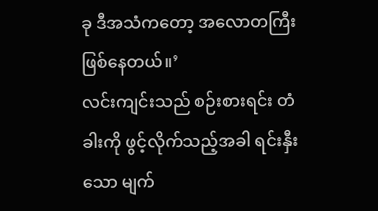ခု ဒီအသံကတော့ အလောတကြီး ဖြစ်နေတယ်။’
လင်းကျင်းသည် စဉ်းစားရင်း တံခါးကို ဖွင့်လိုက်သည့်အခါ ရင်းနှီးသော မျက်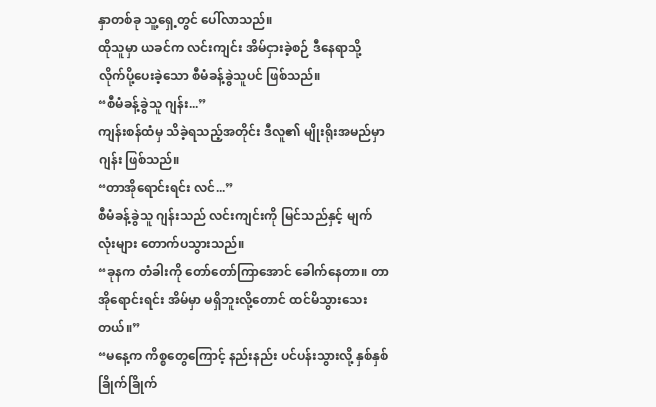နှာတစ်ခု သူ့ရှေ့တွင် ပေါ်လာသည်။
ထိုသူမှာ ယခင်က လင်းကျင်း အိမ်ငှားခဲ့စဉ် ဒီနေရာသို့ လိုက်ပို့ပေးခဲ့သော စီမံခန့်ခွဲသူပင် ဖြစ်သည်။
“စီမံခန့်ခွဲသူ ဂျန်း...”
ကျန်းစန်ထံမှ သိခဲ့ရသည့်အတိုင်း ဒီလူ၏ မျိုးရိုးအမည်မှာ ဂျန်း ဖြစ်သည်။
“တာအိုရောင်းရင်း လင်...”
စီမံခန့်ခွဲသူ ဂျန်းသည် လင်းကျင်းကို မြင်သည်နှင့် မျက်လုံးများ တောက်ပသွားသည်။
“ခုနက တံခါးကို တော်တော်ကြာအောင် ခေါက်နေတာ။ တာအိုရောင်းရင်း အိမ်မှာ မရှိဘူးလို့တောင် ထင်မိသွားသေးတယ်။”
“မနေ့က ကိစ္စတွေကြောင့် နည်းနည်း ပင်ပန်းသွားလို့ နှစ်နှစ်ခြိုက်ခြိုက်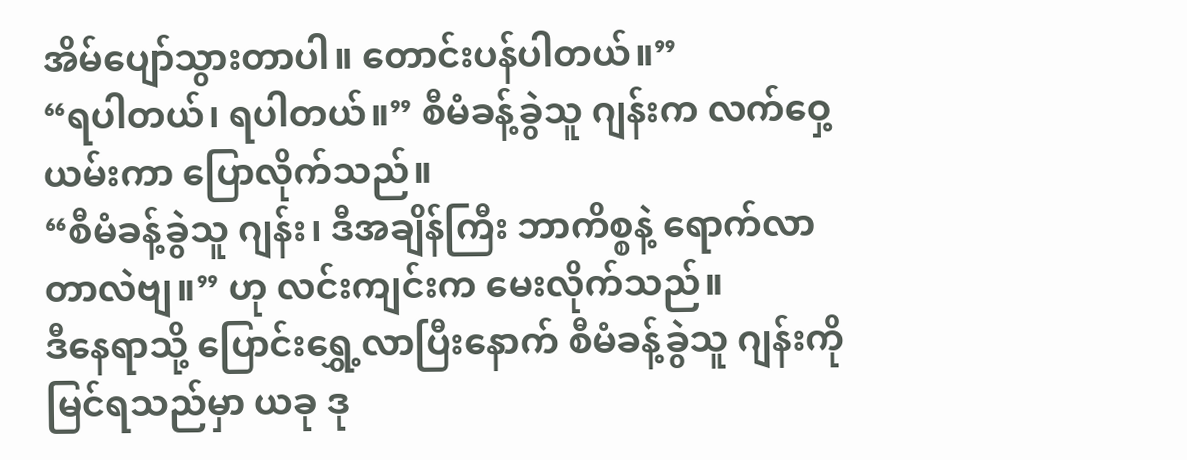အိမ်ပျော်သွားတာပါ။ တောင်းပန်ပါတယ်။”
“ရပါတယ်၊ ရပါတယ်။” စီမံခန့်ခွဲသူ ဂျန်းက လက်ဝှေ့ယမ်းကာ ပြောလိုက်သည်။
“စီမံခန့်ခွဲသူ ဂျန်း၊ ဒီအချိန်ကြီး ဘာကိစ္စနဲ့ ရောက်လာတာလဲဗျ။” ဟု လင်းကျင်းက မေးလိုက်သည်။
ဒီနေရာသို့ ပြောင်းရွှေ့လာပြီးနောက် စီမံခန့်ခွဲသူ ဂျန်းကို မြင်ရသည်မှာ ယခု ဒု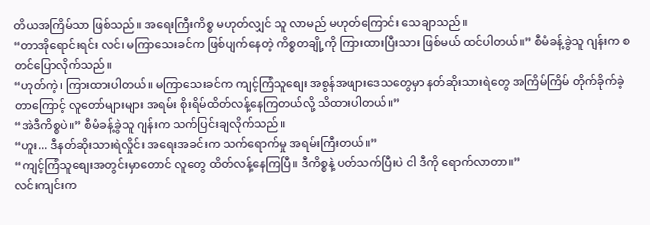တိယအကြိမ်သာ ဖြစ်သည်။ အရေးကြီးကိစ္စ မဟုတ်လျှင် သူ လာမည် မဟုတ်ကြောင်း သေချာသည်။
“တာအိုရောင်းရင်း လင်၊ မကြာသေးခင်က ဖြစ်ပျက်နေတဲ့ ကိစ္စတချို့ကို ကြားထားပြီးသား ဖြစ်မယ် ထင်ပါတယ်။” စီမံခန့်ခွဲသူ ဂျန်းက စတင်ပြောလိုက်သည်။
“ဟုတ်ကဲ့၊ ကြားထားပါတယ်။ မကြာသေးခင်က ကျင့်ကြံသူစျေး အစွန်အဖျားဒေသတွေမှာ နတ်ဆိုးသားရဲတွေ အကြိမ်ကြိမ် တိုက်ခိုက်ခဲ့တာကြောင့် လူတော်များများ အရမ်း စိုးရိမ်ထိတ်လန့်နေကြတယ်လို့ သိထားပါတယ်။”
“အဲဒီကိစ္စပဲ။” စီမံခန့်ခွဲသူ ဂျန်းက သက်ပြင်းချလိုက်သည်။
“ဟူး... ဒီနတ်ဆိုးသားရဲလှိုင်း အရေးအခင်းက သက်ရောက်မှု အရမ်းကြီးတယ်။”
“ကျင့်ကြံသူစျေးအတွင်းမှာတောင် လူတွေ ထိတ်လန့်နေကြပြီ။ ဒီကိစ္စနဲ့ ပတ်သက်ပြီးပဲ ငါ ဒီကို ရောက်လာတာ။”
လင်းကျင်းက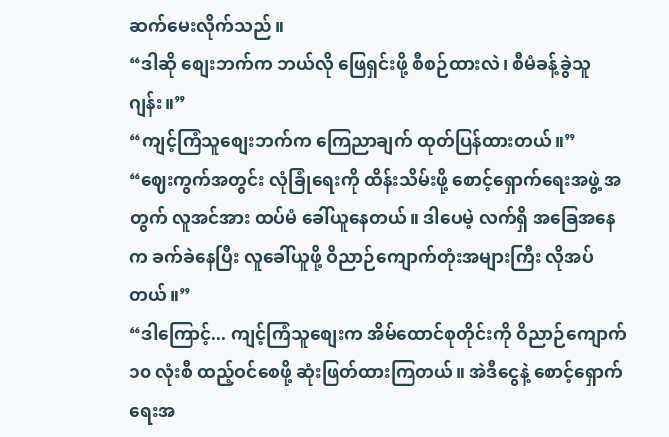ဆက်မေးလိုက်သည်။
“ဒါဆို စျေးဘက်က ဘယ်လို ဖြေရှင်းဖို့ စီစဉ်ထားလဲ၊ စီမံခန့်ခွဲသူ ဂျန်း။”
“ကျင့်ကြံသူစျေးဘက်က ကြေညာချက် ထုတ်ပြန်ထားတယ်။”
“ဈေးကွက်အတွင်း လုံခြုံရေးကို ထိန်းသိမ်းဖို့ စောင့်ရှောက်ရေးအဖွဲ့ အတွက် လူအင်အား ထပ်မံ ခေါ်ယူနေတယ်။ ဒါပေမဲ့ လက်ရှိ အခြေအနေက ခက်ခဲနေပြီး လူခေါ်ယူဖို့ ဝိညာဉ်ကျောက်တုံးအများကြီး လိုအပ်တယ်။”
“ဒါကြောင့်... ကျင့်ကြံသူစျေးက အိမ်ထောင်စုတိုင်းကို ဝိညာဉ်ကျောက် ၁၀ လုံးစီ ထည့်ဝင်စေဖို့ ဆုံးဖြတ်ထားကြတယ်။ အဲဒီငွေနဲ့ စောင့်ရှောက်ရေးအ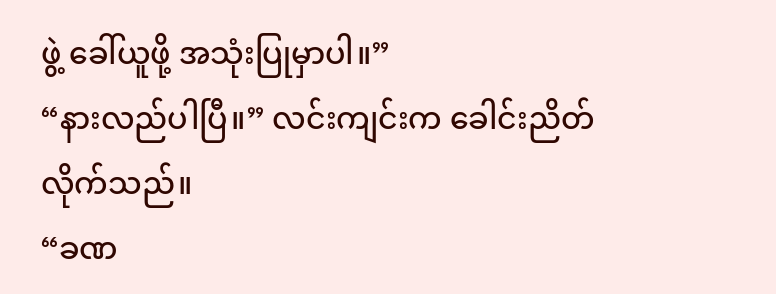ဖွဲ့ ခေါ်ယူဖို့ အသုံးပြုမှာပါ။”
“နားလည်ပါပြီ။” လင်းကျင်းက ခေါင်းညိတ်လိုက်သည်။
“ခဏ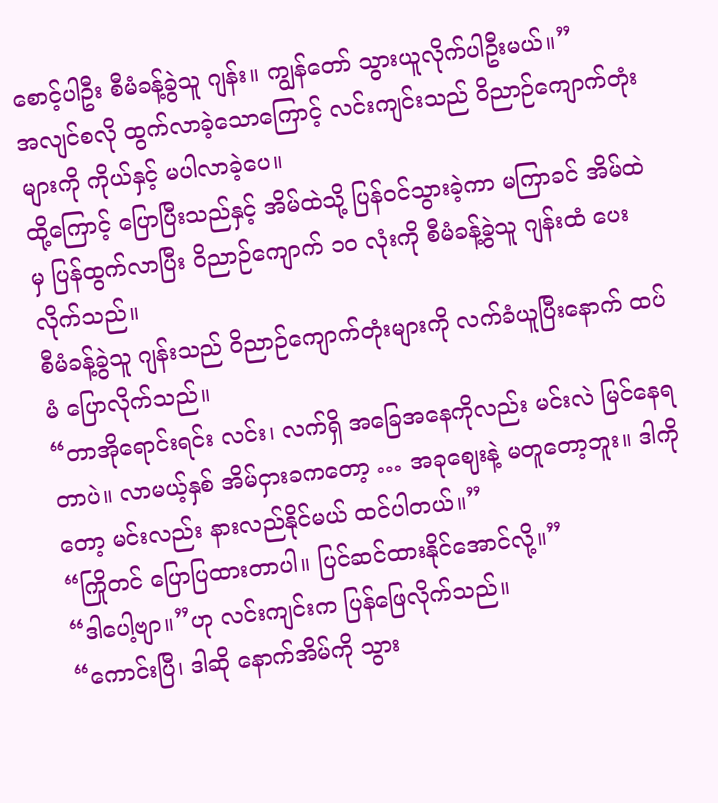စောင့်ပါဦး စီမံခန့်ခွဲသူ ဂျန်း။ ကျွန်တော် သွားယူလိုက်ပါဦးမယ်။”
အလျင်စလို ထွက်လာခဲ့သောကြောင့် လင်းကျင်းသည် ဝိညာဉ်ကျောက်တုံးများကို ကိုယ်နှင့် မပါလာခဲ့ပေ။
ထို့ကြောင့် ပြောပြီးသည်နှင့် အိမ်ထဲသို့ ပြန်ဝင်သွားခဲ့ကာ မကြာခင် အိမ်ထဲမှ ပြန်ထွက်လာပြီး ဝိညာဉ်ကျောက် ၁၀ လုံးကို စီမံခန့်ခွဲသူ ဂျန်းထံ ပေးလိုက်သည်။
စီမံခန့်ခွဲသူ ဂျန်းသည် ဝိညာဉ်ကျောက်တုံးများကို လက်ခံယူပြီးနောက် ထပ်မံ ပြောလိုက်သည်။
“တာအိုရောင်းရင်း လင်း၊ လက်ရှိ အခြေအနေကိုလည်း မင်းလဲ မြင်နေရတာပဲ။ လာမယ့်နှစ် အိမ်ငှားခကတော့ … အခုဈေးနဲ့ မတူတော့ဘူး။ ဒါကိုတော့ မင်းလည်း နားလည်နိုင်မယ် ထင်ပါတယ်။”
“ကြိုတင် ပြောပြထားတာပါ။ ပြင်ဆင်ထားနိုင်အောင်လို့။”
“ဒါပေါ့ဗျာ။”ဟု လင်းကျင်းက ပြန်ဖြေလိုက်သည်။
“ကောင်းပြီ၊ ဒါဆို နောက်အိမ်ကို သွား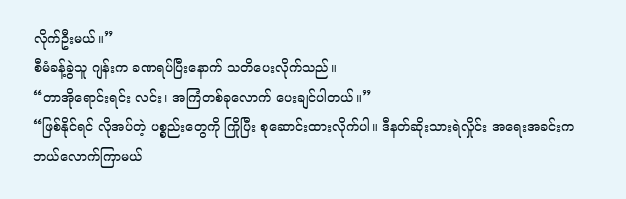လိုက်ဦးမယ်။”
စီမံခန့်ခွဲသူ ဂျန်းက ခဏရပ်ပြီးနောက် သတိပေးလိုက်သည်။
“တာအိုရောင်းရင်း လင်း၊ အကြံတစ်ခုလောက် ပေးချင်ပါတယ်။”
“ဖြစ်နိုင်ရင် လိုအပ်တဲ့ ပစ္စည်းတွေကို ကြိုပြီး စုဆောင်းထားလိုက်ပါ။ ဒီနတ်ဆိုးသားရဲလှိုင်း အရေးအခင်းက ဘယ်လောက်ကြာမယ်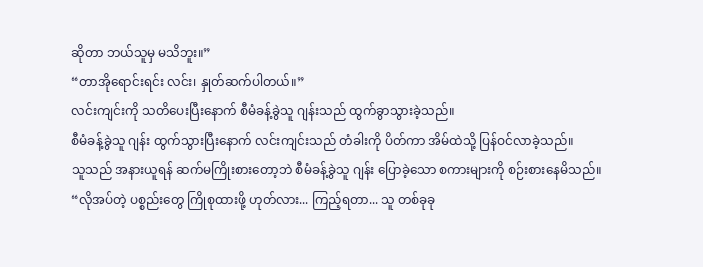ဆိုတာ ဘယ်သူမှ မသိဘူး။”
“တာအိုရောင်းရင်း လင်း၊ နှုတ်ဆက်ပါတယ်။”
လင်းကျင်းကို သတိပေးပြီးနောက် စီမံခန့်ခွဲသူ ဂျန်းသည် ထွက်ခွာသွားခဲ့သည်။
စီမံခန့်ခွဲသူ ဂျန်း ထွက်သွားပြီးနောက် လင်းကျင်းသည် တံခါးကို ပိတ်ကာ အိမ်ထဲသို့ ပြန်ဝင်လာခဲ့သည်။
သူသည် အနားယူရန် ဆက်မကြိုးစားတော့ဘဲ စီမံခန့်ခွဲသူ ဂျန်း ပြောခဲ့သော စကားများကို စဉ်းစားနေမိသည်။
“လိုအပ်တဲ့ ပစ္စည်းတွေ ကြိုစုထားဖို့ ဟုတ်လား... ကြည့်ရတာ... သူ တစ်ခုခု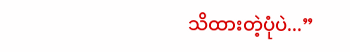သိထားတဲ့ပုံပဲ...”